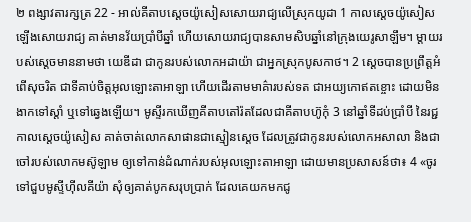២ ពង្សាវតារក្សត្រ 22 - អាល់គីតាបស្តេចយ៉ូសៀសសោយរាជ្យលើស្រុកយូដា 1 កាលស្តេចយ៉ូសៀសឡើងសោយរាជ្យ គាត់មានវ័យប្រាំបីឆ្នាំ ហើយសោយរាជ្យបានសាមសិបឆ្នាំនៅក្រុងយេរូសាឡឹម។ ម្តាយរបស់ស្តេចមាននាមថា យេឌីដា ជាកូនរបស់លោកអដាយ៉ា ជាអ្នកស្រុកបូសកាថ។ 2 ស្តេចបានប្រព្រឹត្តអំពើសុចរិត ជាទីគាប់ចិត្តអុលឡោះតាអាឡា ហើយដើរតាមមាគ៌ារបស់ទត ជាអយ្យកោឥតខ្ចោះ ដោយមិនងាកទៅស្តាំ ឬទៅឆ្វេងឡើយ។ មូស្ទីរកឃើញគីតាបតៅរ៉តដែលជាគីតាបហ៊ូកុំ 3 នៅឆ្នាំទីដប់ប្រាំបី នៃរជ្ជកាលស្តេចយ៉ូសៀស គាត់ចាត់លោកសាផានជាស្មៀនស្តេច ដែលត្រូវជាកូនរបស់លោកអសាលា និងជាចៅរបស់លោកមស៊ូឡាម ឲ្យទៅកាន់ដំណាក់របស់អុលឡោះតាអាឡា ដោយមានប្រសាសន៍ថា៖ 4 «ចូរទៅជួបមូស្ទីហ៊ីលគីយ៉ា សុំឲ្យគាត់បូកសរុបប្រាក់ ដែលគេយកមកជូ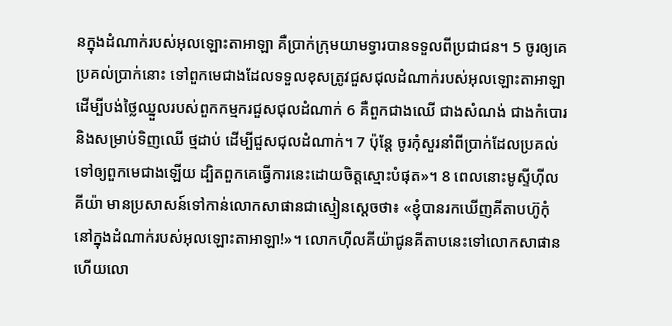នក្នុងដំណាក់របស់អុលឡោះតាអាឡា គឺប្រាក់ក្រុមយាមទ្វារបានទទួលពីប្រជាជន។ 5 ចូរឲ្យគេប្រគល់ប្រាក់នោះ ទៅពួកមេជាងដែលទទួលខុសត្រូវជួសជុលដំណាក់របស់អុលឡោះតាអាឡា ដើម្បីបង់ថ្លៃឈ្នួលរបស់ពួកកម្មករជួសជុលដំណាក់ 6 គឺពួកជាងឈើ ជាងសំណង់ ជាងកំបោរ និងសម្រាប់ទិញឈើ ថ្មដាប់ ដើម្បីជួសជុលដំណាក់។ 7 ប៉ុន្តែ ចូរកុំសួរនាំពីប្រាក់ដែលប្រគល់ទៅឲ្យពួកមេជាងឡើយ ដ្បិតពួកគេធ្វើការនេះដោយចិត្តស្មោះបំផុត»។ 8 ពេលនោះមូស្ទីហ៊ីលគីយ៉ា មានប្រសាសន៍ទៅកាន់លោកសាផានជាស្មៀនស្តេចថា៖ «ខ្ញុំបានរកឃើញគីតាបហ៊ូកុំ នៅក្នុងដំណាក់របស់អុលឡោះតាអាឡា!»។ លោកហ៊ីលគីយ៉ាជូនគីតាបនេះទៅលោកសាផាន ហើយលោ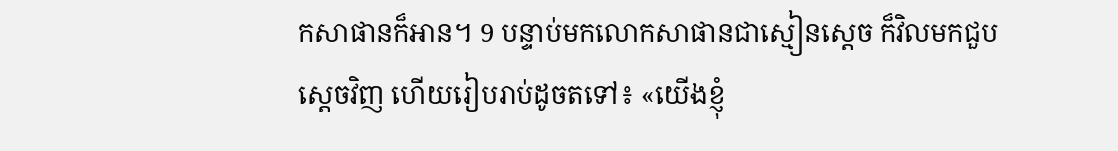កសាផានក៏អាន។ 9 បន្ទាប់មកលោកសាផានជាស្មៀនស្តេច ក៏វិលមកជួបស្តេចវិញ ហើយរៀបរាប់ដូចតទៅ៖ «យើងខ្ញុំ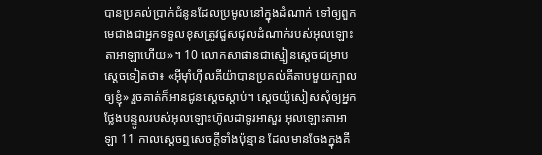បានប្រគល់ប្រាក់ជំនូនដែលប្រមូលនៅក្នុងដំណាក់ ទៅឲ្យពួកមេជាងជាអ្នកទទួលខុសត្រូវជួសជុលដំណាក់របស់អុលឡោះតាអាឡាហើយ»។ 10 លោកសាផានជាស្មៀនស្តេចជម្រាបស្តេចទៀតថា៖ «អ៊ីមុាំហ៊ីលគីយ៉ាបានប្រគល់គីតាបមួយក្បាល ឲ្យខ្ញុំ» រួចគាត់ក៏អានជូនស្តេចស្តាប់។ ស្តេចយ៉ូសៀសសុំឲ្យអ្នកថ្លែងបន្ទូលរបស់អុលឡោះហ៊ូលដាទូរអាសួរ អុលឡោះតាអាឡា 11 កាលស្តេចឮសេចក្តីទាំងប៉ុន្មាន ដែលមានចែងក្នុងគី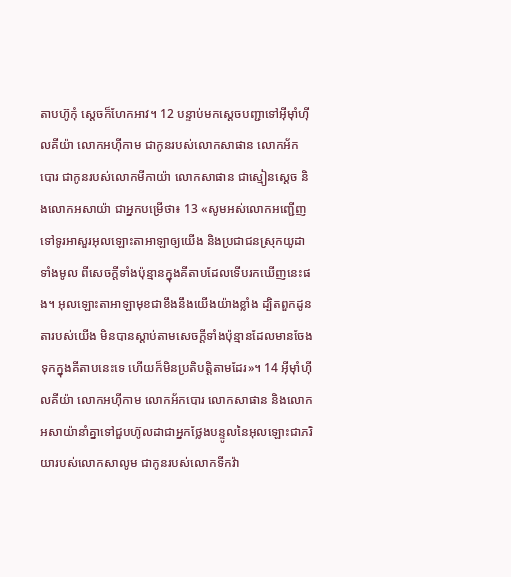តាបហ៊ូកុំ ស្តេចក៏ហែកអាវ។ 12 បន្ទាប់មកស្តេចបញ្ជាទៅអ៊ីមុាំហ៊ីលគីយ៉ា លោកអហ៊ីកាម ជាកូនរបស់លោកសាផាន លោកអ័កបោរ ជាកូនរបស់លោកមីកាយ៉ា លោកសាផាន ជាស្មៀនស្តេច និងលោកអសាយ៉ា ជាអ្នកបម្រើថា៖ 13 «សូមអស់លោកអញ្ជើញទៅទូរអាសួរអុលឡោះតាអាឡាឲ្យយើង និងប្រជាជនស្រុកយូដាទាំងមូល ពីសេចក្តីទាំងប៉ុន្មានក្នុងគីតាបដែលទើបរកឃើញនេះផង។ អុលឡោះតាអាឡាមុខជាខឹងនឹងយើងយ៉ាងខ្លាំង ដ្បិតពួកដូនតារបស់យើង មិនបានស្តាប់តាមសេចក្តីទាំងប៉ុន្មានដែលមានចែងទុកក្នុងគីតាបនេះទេ ហើយក៏មិនប្រតិបត្តិតាមដែរ»។ 14 អ៊ីមុាំហ៊ីលគីយ៉ា លោកអហ៊ីកាម លោកអ័កបោរ លោកសាផាន និងលោកអសាយ៉ានាំគ្នាទៅជួបហ៊ូលដាជាអ្នកថ្លែងបន្ទូលនៃអុលឡោះជាភរិយារបស់លោកសាលូម ជាកូនរបស់លោកទីកវ៉ា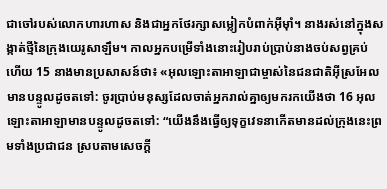ជាចៅរបស់លោកហារហាស និងជាអ្នកថែរក្សាសម្លៀកបំពាក់អ៊ីមុាំ។ នាងរស់នៅក្នុងសង្កាត់ថ្មីនៃក្រុងយេរូសាឡឹម។ កាលអ្នកបម្រើទាំងនោះរៀបរាប់ប្រាប់នាងចប់សព្វគ្រប់ហើយ 15 នាងមានប្រសាសន៍ថា៖ «អុលឡោះតាអាឡាជាម្ចាស់នៃជនជាតិអ៊ីស្រអែលមានបន្ទូលដូចតទៅ: ចូរប្រាប់មនុស្សដែលចាត់អ្នករាល់គ្នាឲ្យមករកយើងថា 16 អុលឡោះតាអាឡាមានបន្ទូលដូចតទៅ: “យើងនឹងធ្វើឲ្យទុក្ខវេទនាកើតមានដល់ក្រុងនេះព្រមទាំងប្រជាជន ស្របតាមសេចក្តី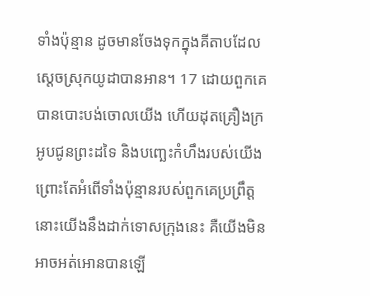ទាំងប៉ុន្មាន ដូចមានចែងទុកក្នុងគីតាបដែលស្តេចស្រុកយូដាបានអាន។ 17 ដោយពួកគេបានបោះបង់ចោលយើង ហើយដុតគ្រឿងក្រអូបជូនព្រះដទៃ និងបញ្ឆេះកំហឹងរបស់យើង ព្រោះតែអំពើទាំងប៉ុន្មានរបស់ពួកគេប្រព្រឹត្ត នោះយើងនឹងដាក់ទោសក្រុងនេះ គឺយើងមិនអាចអត់អោនបានឡើ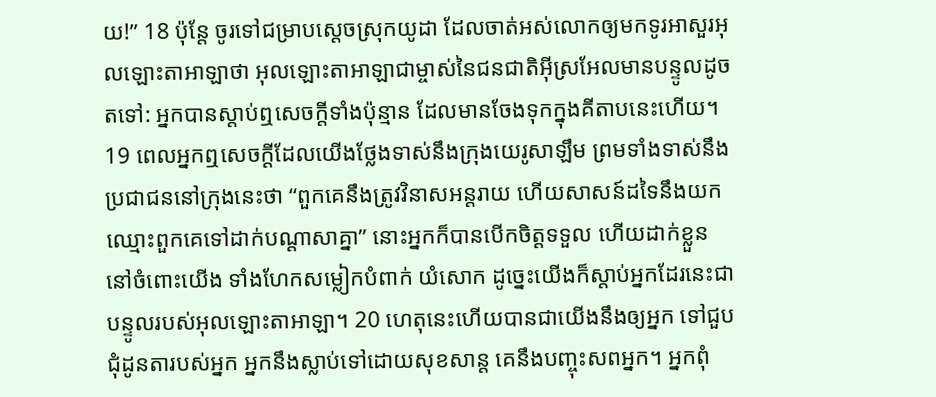យ!” 18 ប៉ុន្តែ ចូរទៅជម្រាបស្តេចស្រុកយូដា ដែលចាត់អស់លោកឲ្យមកទូរអាសួរអុលឡោះតាអាឡាថា អុលឡោះតាអាឡាជាម្ចាស់នៃជនជាតិអ៊ីស្រអែលមានបន្ទូលដូចតទៅ: អ្នកបានស្តាប់ឮសេចក្តីទាំងប៉ុន្មាន ដែលមានចែងទុកក្នុងគីតាបនេះហើយ។ 19 ពេលអ្នកឮសេចក្តីដែលយើងថ្លែងទាស់នឹងក្រុងយេរូសាឡឹម ព្រមទាំងទាស់នឹងប្រជាជននៅក្រុងនេះថា “ពួកគេនឹងត្រូវវិនាសអន្តរាយ ហើយសាសន៍ដទៃនឹងយកឈ្មោះពួកគេទៅដាក់បណ្តាសាគ្នា” នោះអ្នកក៏បានបើកចិត្តទទួល ហើយដាក់ខ្លួននៅចំពោះយើង ទាំងហែកសម្លៀកបំពាក់ យំសោក ដូច្នេះយើងក៏ស្តាប់អ្នកដែរនេះជាបន្ទូលរបស់អុលឡោះតាអាឡា។ 20 ហេតុនេះហើយបានជាយើងនឹងឲ្យអ្នក ទៅជួបជុំដូនតារបស់អ្នក អ្នកនឹងស្លាប់ទៅដោយសុខសាន្ត គេនឹងបញ្ចុះសពអ្នក។ អ្នកពុំ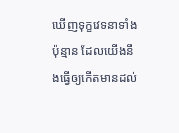ឃើញទុក្ខវេទនាទាំងប៉ុន្មាន ដែលយើងនឹងធ្វើឲ្យកើតមានដល់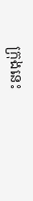ក្រុងនេះ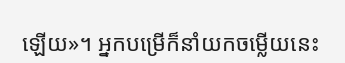ឡើយ»។ អ្នកបម្រើក៏នាំយកចម្លើយនេះ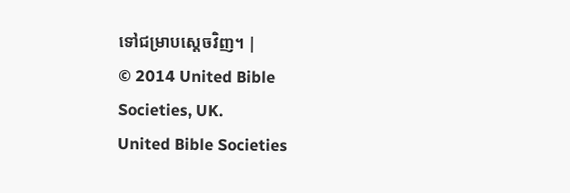ទៅជម្រាបស្តេចវិញ។ |
© 2014 United Bible Societies, UK.
United Bible Societies